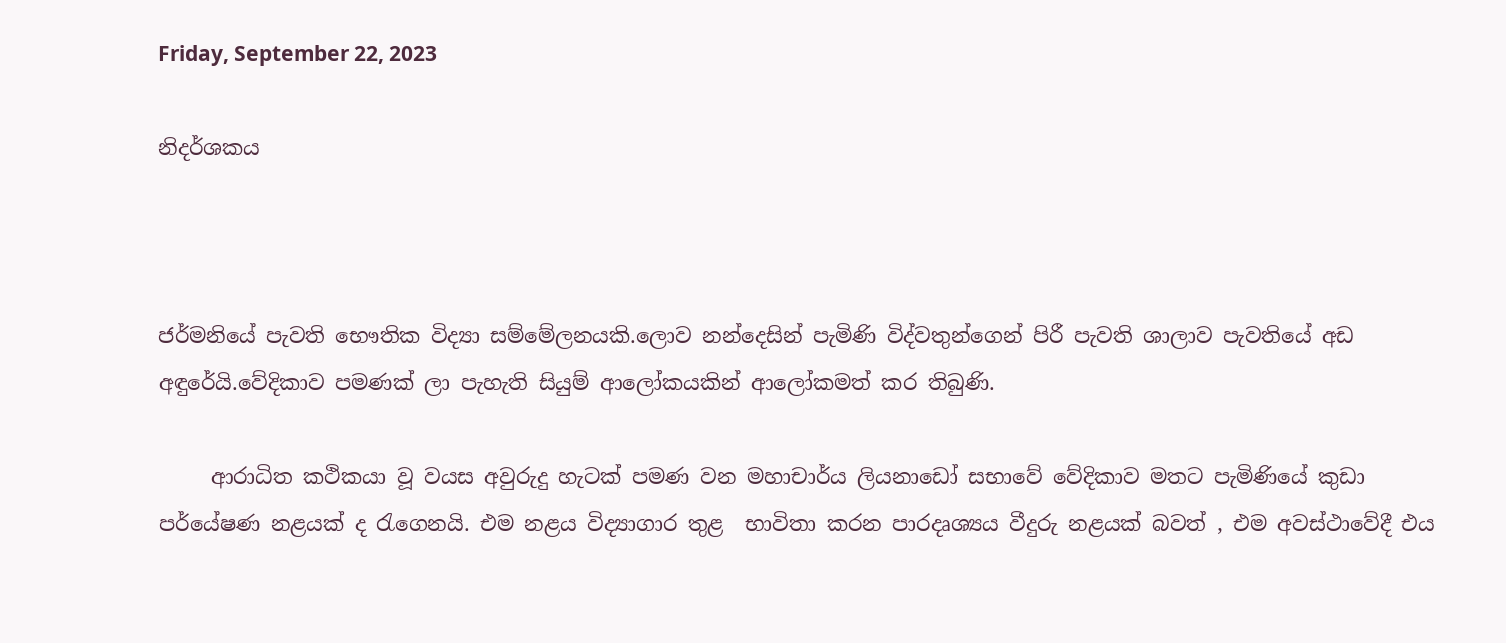Friday, September 22, 2023

නිදර්ශකය



ජර්මනියේ පැවති භෞතික විද්‍යා සම්මේලනයකි.ලොව නන්දෙසින් පැමිණි විද්වතුන්ගෙන් පිරී පැවති ශාලාව පැවතියේ අඩ අඳුරේයි.වේදිකාව පමණක් ලා පැහැති සියුම් ආලෝකයකින් ආලෝකමත් කර තිබුණි.

     ආරාධිත කථිකයා වූ වයස අවුරුදු හැටක් පමණ වන මහාචාර්ය ලියනාඩෝ සභාවේ වේදිකාව මතට පැමිණියේ කුඩා පර්යේෂණ නළයක් ද රැගෙනයි. එම නළය විද්‍යාගාර තුළ  භාවිතා කරන පාරදෘශ්‍යය වීදුරු නළයක් බවත් , එම අවස්ථාවේදී එය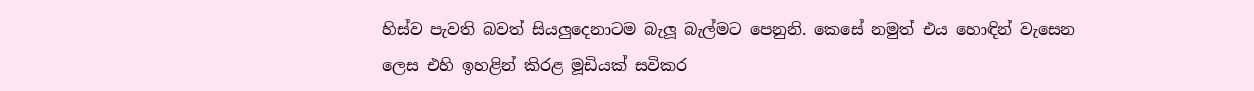හිස්ව පැවති බවත් සියලුදෙනාටම බැලූ බැල්මට පෙනුනි. කෙසේ නමුත් එය හොඳින් වැසෙන ලෙස එහි ඉහළින් කිරළ මූඩියක් සවිකර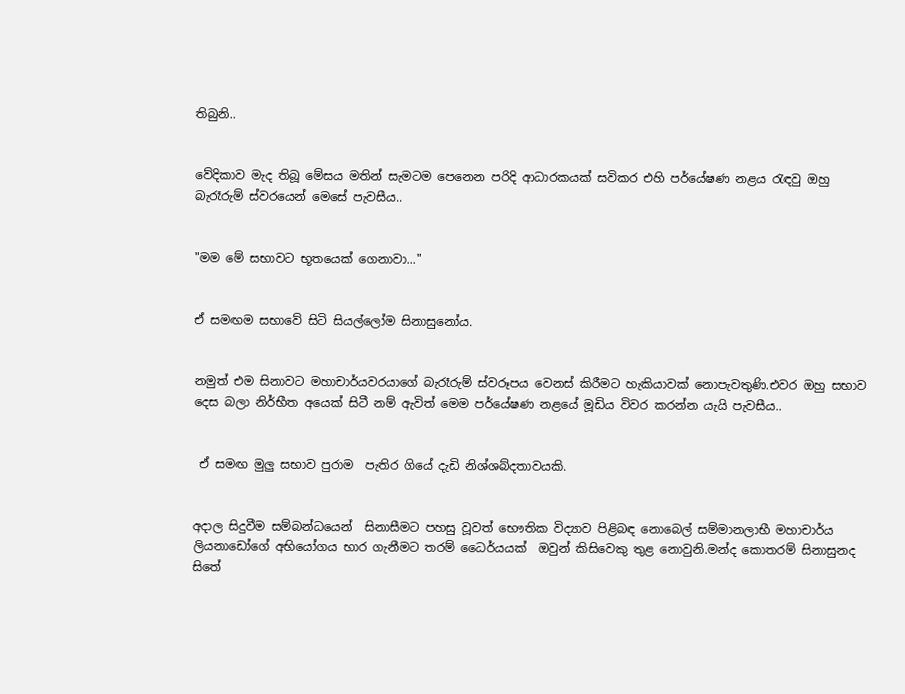තිබුනි..


වේදිකාව මැද තිබූ මේසය මතින් සැමටම පෙනෙන පරිදි ආධාරකයක් සවිකර එහි පර්යේෂණ නළය රැඳවු ඔහු බැරෑරුම් ස්වරයෙන් මෙසේ පැවසීය..


"මම මේ සභාවට භූතයෙක් ගෙනාවා..."


ඒ සමඟම සභාවේ සිටි සියල්ලෝම සිනාසුනෝය.


නමුත් එම සිනාවට මහාචාර්යවරයාගේ බැරෑරුම් ස්වරූපය වෙනස් කිරීමට හැකියාවක් නොපැවතුණි.එවර ඔහු සභාව දෙස බලා නිර්භීත අයෙක් සිටී නම් ඇවිත් මෙම පර්යේෂණ නළයේ මූඩිය විවර කරන්න යැයි පැවසීය..


 ඒ සමඟ මුලු සභාව පුරාම  පැතිර ගියේ දැඩි නිශ්ශබ්දතාවයකි.


අදාල සිදුවීම සම්බන්ධයෙන්  සිනාසීමට පහසු වූවත් භෞතික විද්‍යාව පිළිබඳ නොබෙල් සම්මානලාභී මහාචාර්ය ලියනාඩෝගේ අභියෝගය භාර ගැනීමට තරම් ධෛර්යයක්  ඔවුන් කිසිවෙකු තුළ නොවුනි.මන්ද කොතරම් සිනාසුනද සිතේ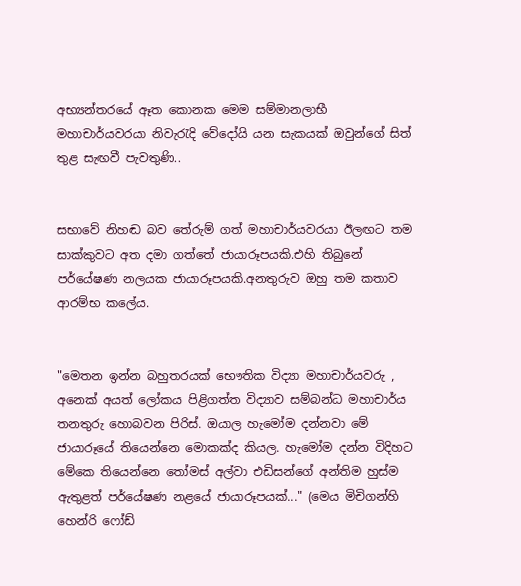අභ්‍යන්තරයේ ඈත කොනක මෙම සම්මානලාභී මහාචාර්යවරයා නිවැරැදි වේදෝයි යන සැකයක් ඔවුන්ගේ සිත් තුළ සැඟවී පැවතුණි..


සභාවේ නිහඬ බව තේරුම් ගත් මහාචාර්යවරයා ඊලඟට තම සාක්කුවට අත දමා ගත්තේ ජායාරූපයකි.එහි තිබුනේ පර්යේෂණ නලයක ජායාරූපයකි.අනතුරුව ඔහු තම කතාව ආරම්භ කලේය.


"මෙතන ඉන්න බහුතරයක් භෞතික විද්‍යා මහාචාර්යවරු , අනෙක් අයත් ලෝකය පිළිගත්ත විද්‍යාව සම්බන්ධ මහාචාර්ය තනතුරු හොබවන පිරිස්. ඔයාල හැමෝම දන්නවා මේ ජායාරූයේ තියෙන්නෙ මොකක්ද කියල. හැමෝම දන්න විදිහට මේකෙ තියෙන්නෙ තෝමස් අල්වා එඩිසන්ගේ අන්තිම හුස්ම ඇතුළත් පර්යේෂණ නළයේ ජායාරූපයක්..." (මෙය මිචිගන්හි හෙන්රි ෆෝඩ්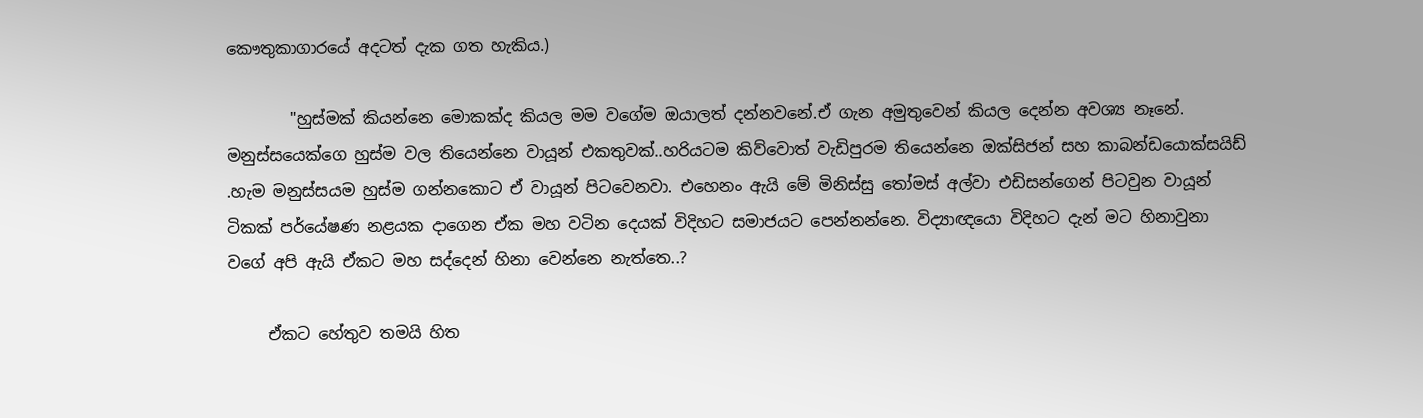කෞතුකාගාරයේ අදටත් දැක ගත හැකිය.)

        "හුස්මක් කියන්නෙ මොකක්ද කියල මම වගේම ඔයාලත් දන්නවනේ.ඒ ගැන අමුතුවෙන් කියල දෙන්න අවශ්‍ය නෑනේ. මනුස්සයෙක්ගෙ හුස්ම වල තියෙන්නෙ වායූන් එකතුවක්..හරියටම කිව්වොත් වැඩිපුරම තියෙන්නෙ ඔක්සිජන් සහ කාබන්ඩයොක්සයිඩ් .හැම මනුස්සයම හුස්ම ගන්නකොට ඒ වායූන් පිටවෙනවා. එහෙනං ඇයි මේ මිනිස්සු තෝමස් අල්වා එඩිසන්ගෙන් පිටවුන වායූන් ටිකක් පර්යේෂණ නළයක දාගෙන ඒක මහ වටින දෙයක් විදිහට සමාජයට පෙන්නන්නෙ. විද්‍යාඥයො විදිහට දැන් මට හිනාවුනා වගේ අපි ඇයි ඒකට මහ සද්දෙන් හිනා වෙන්නෙ නැත්තෙ..?

     ඒකට හේතුව තමයි හිත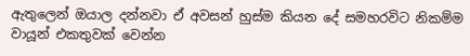ඇතුලෙන් ඔයාල දන්නවා ඒ අවසන් හුස්ම කියන දේ සමහරවිට නිකම්ම වායූන් එකතුවක් වෙන්න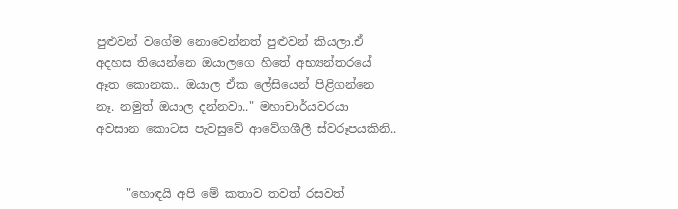පුළුවන් වගේම නොවෙන්නත් පුළුවන් කියලා.ඒ අදහස තියෙන්නෙ ඔයාලගෙ හිතේ අභ්‍යන්තරයේ ඈත කොනක.. ඔයාල ඒක ලේසියෙන් පිළිගන්නෙ නෑ. නමුත් ඔයාල දන්නවා.." මහාචාර්යවරයා අවසාන කොටස පැවසුවේ ආවේගශීලී ස්වරූපයකිනි..


     "හොඳයි අපි මේ කතාව තවත් රසවත්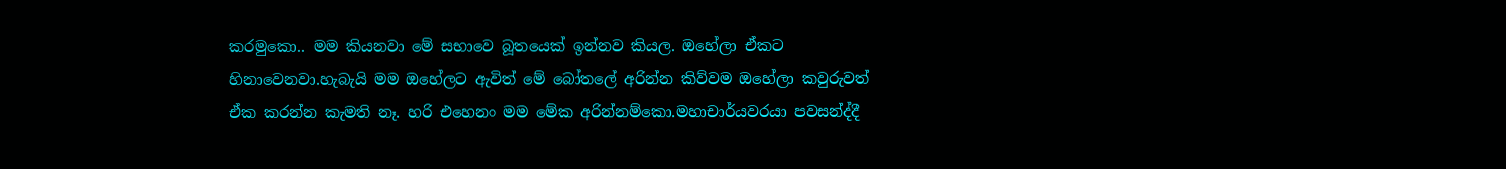කරමුකො.. මම කියනවා මේ සභාවෙ බූතයෙක් ඉන්නව කියල. ඔහේලා ඒකට හිනාවෙනවා.හැබැයි මම ඔහේලට ඇවිත් මේ බෝතලේ අරින්න කිව්වම ඔහේලා කවුරුවත් ඒක කරන්න කැමති නෑ. හරි එහෙනං මම මේක අරින්නම්කො.මහාචාර්යවරයා පවසන්ද්දී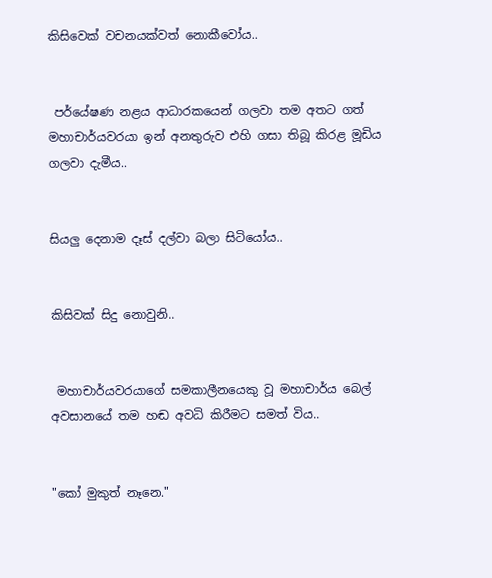කිසිවෙක් වචනයක්වත් නොකීවෝය..


 පර්යේෂණ නළය ආධාරකයෙන් ගලවා තම අතට ගත් මහාචාර්යවරයා ඉන් අනතුරුව එහි ගසා තිබූ කිරළ මූඩිය ගලවා දැමීය..


සියලු දෙනාම දෑස් දල්වා බලා සිටියෝය..


කිසිවක් සිදු නොවුනි..


 මහාචාර්යවරයාගේ සමකාලීනයෙකු වූ මහාචාර්ය බෙල් අවසානයේ තම හඬ අවධි කිරීමට සමත් විය..


"කෝ මුකුත් නෑනෙ."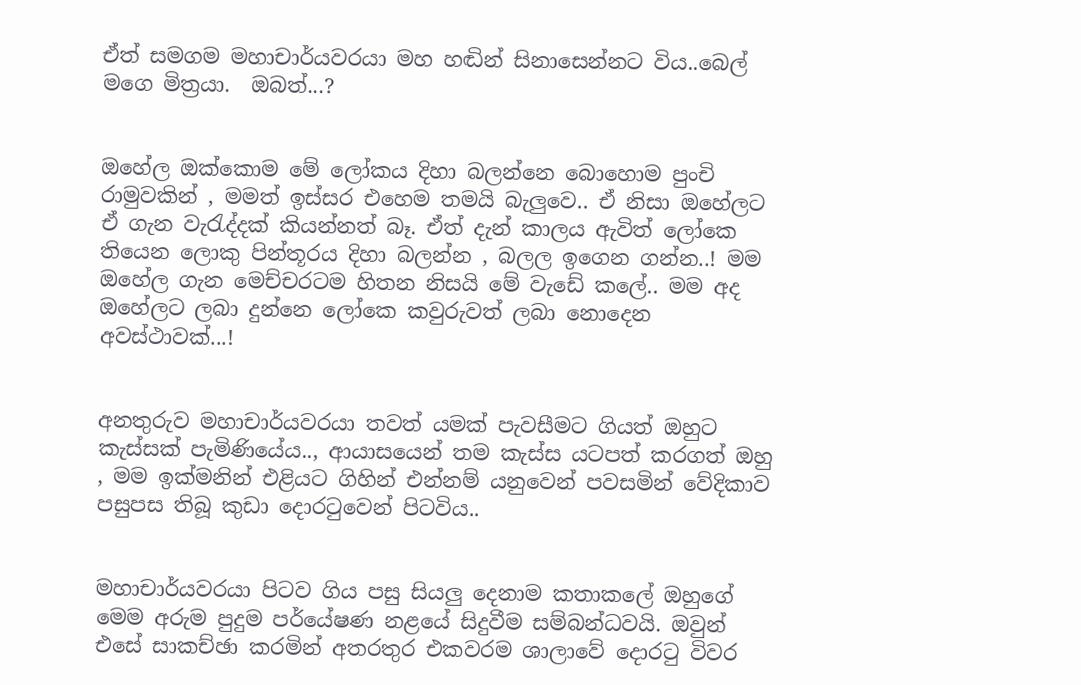ඒත් සමගම මහාචාර්යවරයා මහ හඬින් සිනාසෙන්නට විය..බෙල් මගෙ මිත්‍රයා.  ඔබත්...?


ඔහේල ඔක්කොම මේ ලෝකය දිහා බලන්නෙ බොහොම පුංචි රාමුවකින් , මමත් ඉස්සර එහෙම තමයි බැලුවෙ.. ඒ නිසා ඔහේලට ඒ ගැන වැරැද්දක් කියන්නත් බෑ. ඒත් දැන් කාලය ඇවිත් ලෝකෙ තියෙන ලොකු පින්තූරය දිහා බලන්න , බලල ඉගෙන ගන්න..! මම ඔහේල ගැන මෙච්චරටම හිතන නිසයි මේ වැඩේ කලේ.. මම අද ඔහේලට ලබා දුන්නෙ ලෝකෙ කවුරුවත් ලබා නොදෙන අවස්ථාවක්...!


අනතුරුව මහාචාර්යවරයා තවත් යමක් පැවසීමට ගියත් ඔහුට කැස්සක් පැමිණියේය.., ආයාසයෙන් තම කැස්ස යටපත් කරගත් ඔහු , මම ඉක්මනින් එළියට ගිහින් එන්නම් යනුවෙන් පවසමින් වේදිකාව පසුපස තිබූ කුඩා දොරටුවෙන් පිටවිය..


මහාචාර්යවරයා පිටව ගිය පසු සියලු දෙනාම කතාකලේ ඔහුගේ මෙම අරුම පුදුම පර්යේෂණ නළයේ සිදුවීම සම්බන්ධවයි. ඔවුන් එසේ සාකච්ඡා කරමින් අතරතුර එකවරම ශාලාවේ දොරටු විවර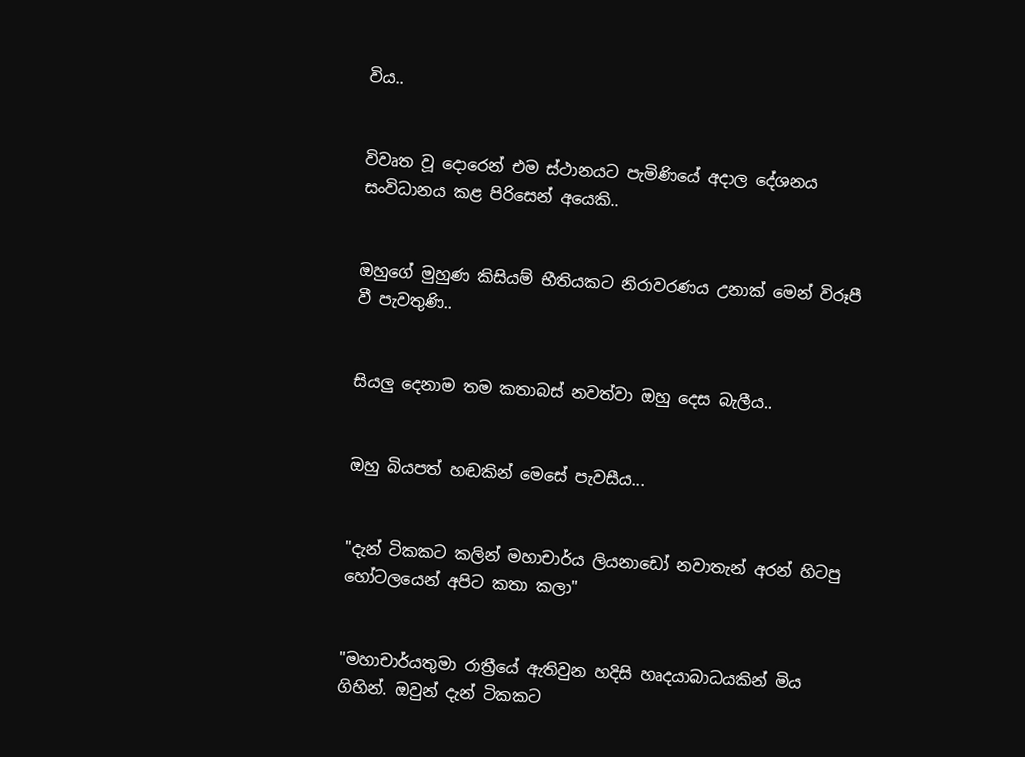විය..


විවෘත වූ දොරෙන් එම ස්ථානයට පැමිණියේ අදාල දේශනය සංවිධානය කළ පිරිසෙන් අයෙකි..


ඔහුගේ මුහුණ කිසියම් භීතියකට නිරාවරණය උනාක් මෙන් විරූපී වී පැවතුණි..


සියලු දෙනාම තම කතාබස් නවත්වා ඔහු දෙස බැලීය..


ඔහු බියපත් හඬකින් මෙසේ පැවසීය...


"දැන් ටිකකට කලින් මහාචාර්ය ලියනාඩෝ නවාතැන් අරන් හිටපු හෝටලයෙන් අපිට කතා කලා"


"මහාචාර්යතුමා රාත්‍රීයේ ඇතිවුන හදිසි හෘදයාබාධයකින් මිය ගිහින්. ඔවුන් දැන් ටිකකට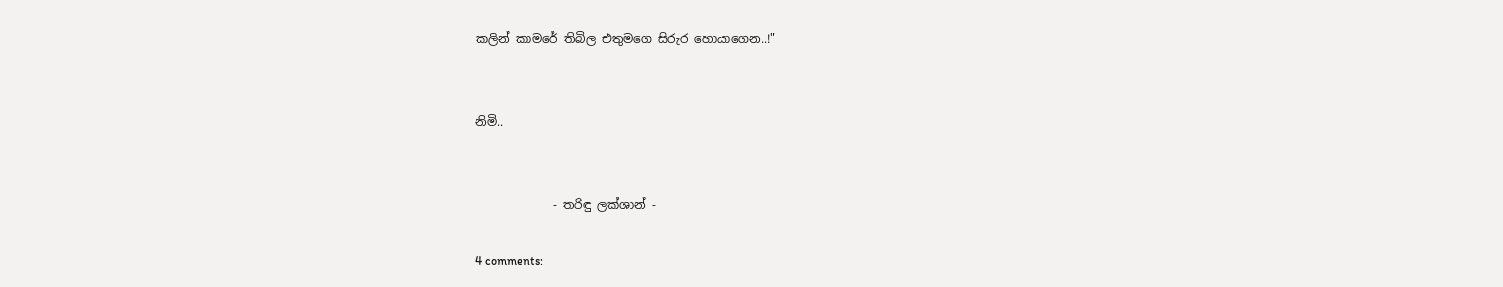කලින් කාමරේ තිබිල එතුමගෙ සිරුර හොයාගෙන..!"


නිමි..


             - තරිඳු ලක්ශාන් -

4 comments: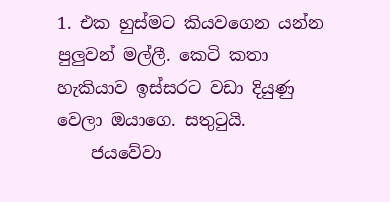1. එක හුස්මට කියවගෙන යන්න පුලුවන් මල්ලී. කෙටි කතා හැකියාව ඉස්සරට වඩා දියුණු වෙලා ඔයාගෙ. සතුටුයි.
    ජයවේවා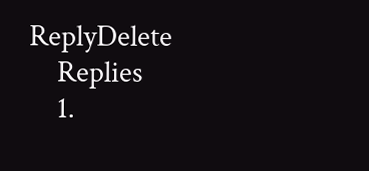ReplyDelete
    Replies
    1.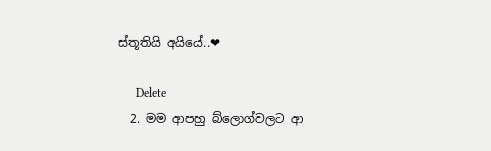ස්තූතියි අයියේ..❤

      Delete
  2. මම ආපහු බ්ලොග්වලට ආ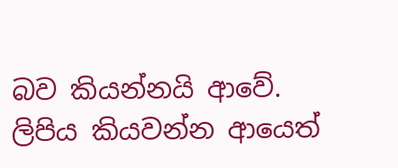බව කියන්නයි ආවේ. ලිපිය කියවන්න ආයෙත්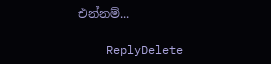එන්නම්...

    ReplyDelete